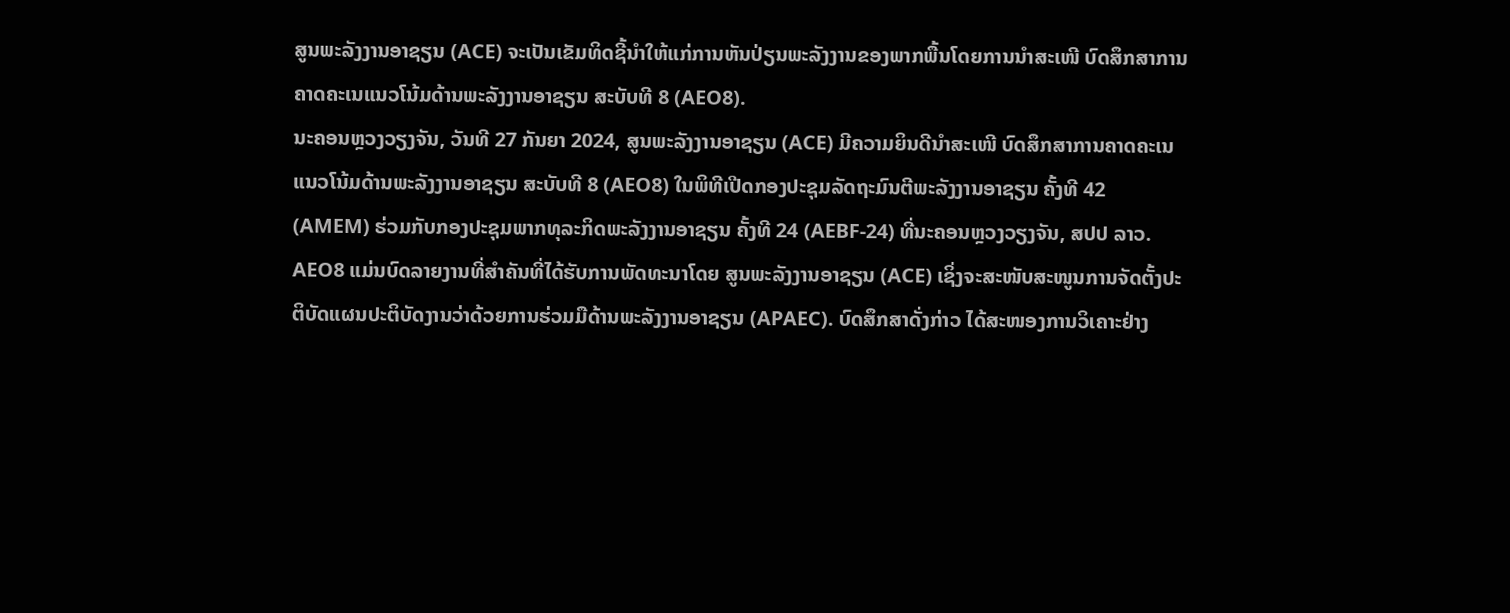ສູນພະລັງງານອາຊຽນ (ACE) ຈະເປັນເຂັມທິດຊີ້ນໍາໃຫ້ແກ່ການຫັນປ່ຽນພະລັງງານຂອງພາກພື້ນໂດຍການນໍາສະເໜີ ບົດສຶກສາການຄາດຄະເນແນວໂນ້ມດ້ານພະລັງງານອາຊຽນ ສະບັບທີ 8 (AEO8).
ນະຄອນຫຼວງວຽງຈັນ, ວັນທີ 27 ກັນຍາ 2024, ສູນພະລັງງານອາຊຽນ (ACE) ມີຄວາມຍິນດີນໍາສະເໜີ ບົດສຶກສາການຄາດຄະເນແນວໂນ້ມດ້ານພະລັງງານອາຊຽນ ສະບັບທີ 8 (AEO8) ໃນພິທີເປີດກອງປະຊຸມລັດຖະມົນຕີພະລັງງານອາຊຽນ ຄັ້ງທີ 42 (AMEM) ຮ່ວມກັບກອງປະຊຸມພາກທຸລະກິດພະລັງງານອາຊຽນ ຄັ້ງທີ 24 (AEBF-24) ທີ່ນະຄອນຫຼວງວຽງຈັນ, ສປປ ລາວ. AEO8 ແມ່ນບົດລາຍງານທີ່ສໍາຄັນທີ່ໄດ້ຮັບການພັດທະນາໂດຍ ສູນພະລັງງານອາຊຽນ (ACE) ເຊິ່ງຈະສະໜັບສະໜູນການຈັດຕັ້ງປະຕິບັດແຜນປະຕິບັດງານວ່າດ້ວຍການຮ່ວມມືດ້ານພະລັງງານອາຊຽນ (APAEC). ບົດສຶກສາດັ່ງກ່າວ ໄດ້ສະໜອງການວິເຄາະຢ່າງ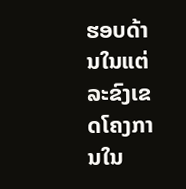ຮອບດ້ານໃນແຕ່ລະຂົງເຂດໂຄງການໃນ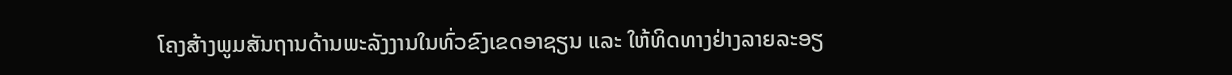ໂຄງສ້າງພູມສັນຖານດ້ານພະລັງງານໃນທົ່ວຂົງເຂດອາຊຽນ ແລະ ໃຫ້ທິດທາງຢ່າງລາຍລະອຽ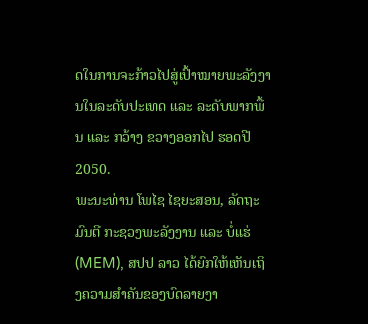ດໃນການຈະກ້າວໄປສູ່ເປົ້າໝາຍພະລັງງານໃນລະດັບປະເທດ ແລະ ລະດັບພາກພື້ນ ແລະ ກວ້າງ ຂວາງອອກໄປ ຮອດປີ 2050.
ພະນະທ່ານ ໂພໄຊ ໄຊຍະສອນ, ລັດຖະມົນຕີ ກະຊວງພະລັງງານ ແລະ ບໍ່ແຮ່ (MEM), ສປປ ລາວ ໄດ້ຍົກໃຫ້ເຫັນເຖິງຄວາມສໍາຄັນຂອງບົດລາຍງາ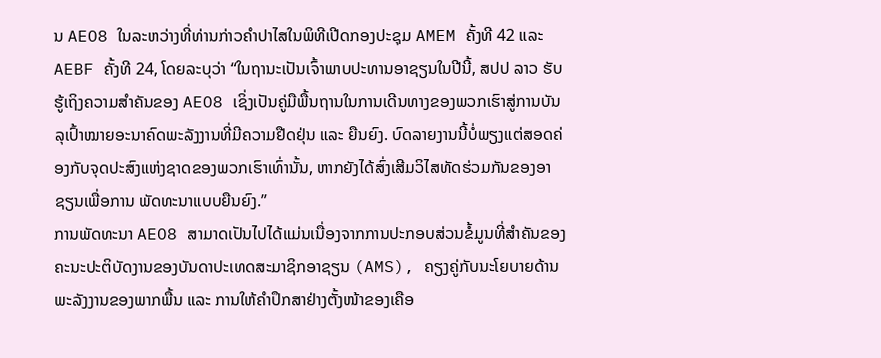ນ AEO8 ໃນລະຫວ່າງທີ່ທ່ານກ່າວຄໍາປາໄສໃນພິທີເປີດກອງປະຊຸມ AMEM ຄັ້ງທີ 42 ແລະ AEBF ຄັ້ງທີ 24, ໂດຍລະບຸວ່າ “ໃນຖານະເປັນເຈົ້າພາບປະທານອາຊຽນໃນປີນີ້, ສປປ ລາວ ຮັບຮູ້ເຖິງຄວາມສໍາຄັນຂອງ AEO8 ເຊິ່ງເປັນຄູ່ມືພື້ນຖານໃນການເດີນທາງຂອງພວກເຮົາສູ່ການບັນລຸເປົ້າໝາຍອະນາຄົດພະລັງງານທີ່ມີຄວາມຢືດຢຸ່ນ ແລະ ຍືນຍົງ. ບົດລາຍງານນີ້ບໍ່ພຽງແຕ່ສອດຄ່ອງກັບຈຸດປະສົງແຫ່ງຊາດຂອງພວກເຮົາເທົ່ານັ້ນ, ຫາກຍັງໄດ້ສົ່ງເສີມວິໄສທັດຮ່ວມກັນຂອງອາຊຽນເພື່ອການ ພັດທະນາແບບຍືນຍົງ.”
ການພັດທະນາ AEO8 ສາມາດເປັນໄປໄດ້ແມ່ນເນື່ອງຈາກການປະກອບສ່ວນຂໍ້ມູນທີ່ສໍາຄັນຂອງຄະນະປະຕິບັດງານຂອງບັນດາປະເທດສະມາຊິກອາຊຽນ (AMS), ຄຽງຄູ່ກັບນະໂຍບາຍດ້ານພະລັງງານຂອງພາກພື້ນ ແລະ ການໃຫ້ຄໍາປຶກສາຢ່າງຕັ້ງໜ້າຂອງເຄືອ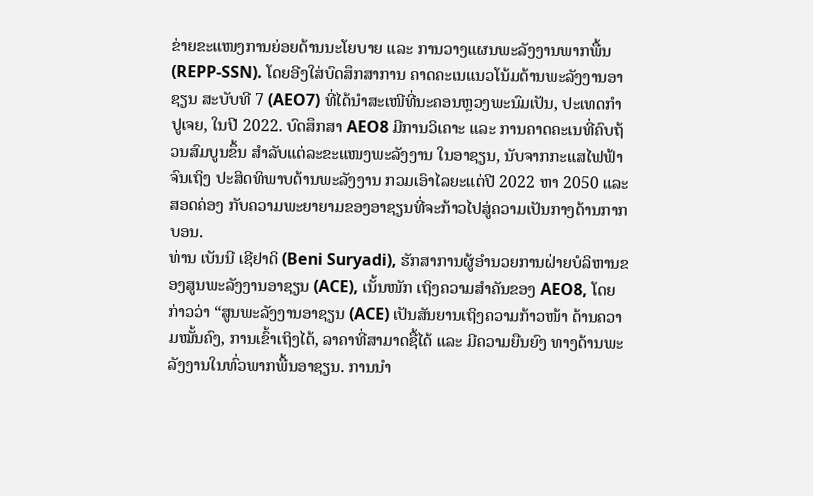ຂ່າຍຂະແໜງການຍ່ອຍດ້ານນະໂຍບາຍ ແລະ ການວາງແຜນພະລັງງານພາກພື້ນ (REPP-SSN). ໂດຍອີງໃສ່ບົດສຶກສາການ ຄາດຄະເນແນວໂນ້ມດ້ານພະລັງງານອາຊຽນ ສະບັບທີ 7 (AEO7) ທີ່ໄດ້ນໍາສະເໜີທີ່ນະຄອນຫຼວງພະນົມເປັນ, ປະເທດກໍາປູເຈຍ, ໃນປີ 2022. ບົດສຶກສາ AEO8 ມີການວິເຄາະ ແລະ ການຄາດຄະເນທີ່ຄົບຖ້ວນສົມບູນຂຶ້ນ ສໍາລັບແຕ່ລະຂະແໜງພະລັງງານ ໃນອາຊຽນ, ນັບຈາກກະແສໄຟຟ້າ ຈົນເຖິງ ປະສິດທິພາບດ້ານພະລັງງານ ກວມເອົາໄລຍະແຕ່ປີ 2022 ຫາ 2050 ແລະ ສອດຄ່ອງ ກັບຄວາມພະຍາຍາມຂອງອາຊຽນທີ່ຈະກ້າວໄປສູ່ຄວາມເປັນກາງດ້ານກາກບອນ.
ທ່ານ ເບັນນີ ເຊີຢາດິ (Beni Suryadi), ຮັກສາການຜູ້ອໍານວຍການຝ່າຍບໍລິຫານຂອງສູນພະລັງງານອາຊຽນ (ACE), ເນັ້ນໜັກ ເຖິງຄວາມສໍາຄັນຂອງ AEO8, ໂດຍກ່າວວ່າ “ສູນພະລັງງານອາຊຽນ (ACE) ເປັນສັນຍານເຖິງຄວາມກ້າວໜ້າ ດ້ານຄວາມໝັ້ນຄົງ, ການເຂົ້າເຖິງໄດ້, ລາຄາທີ່ສາມາດຊື້ໄດ້ ແລະ ມີຄວາມຍືນຍົງ ທາງດ້ານພະລັງງານໃນທົ່ວພາກພື້ນອາຊຽນ. ການນໍາ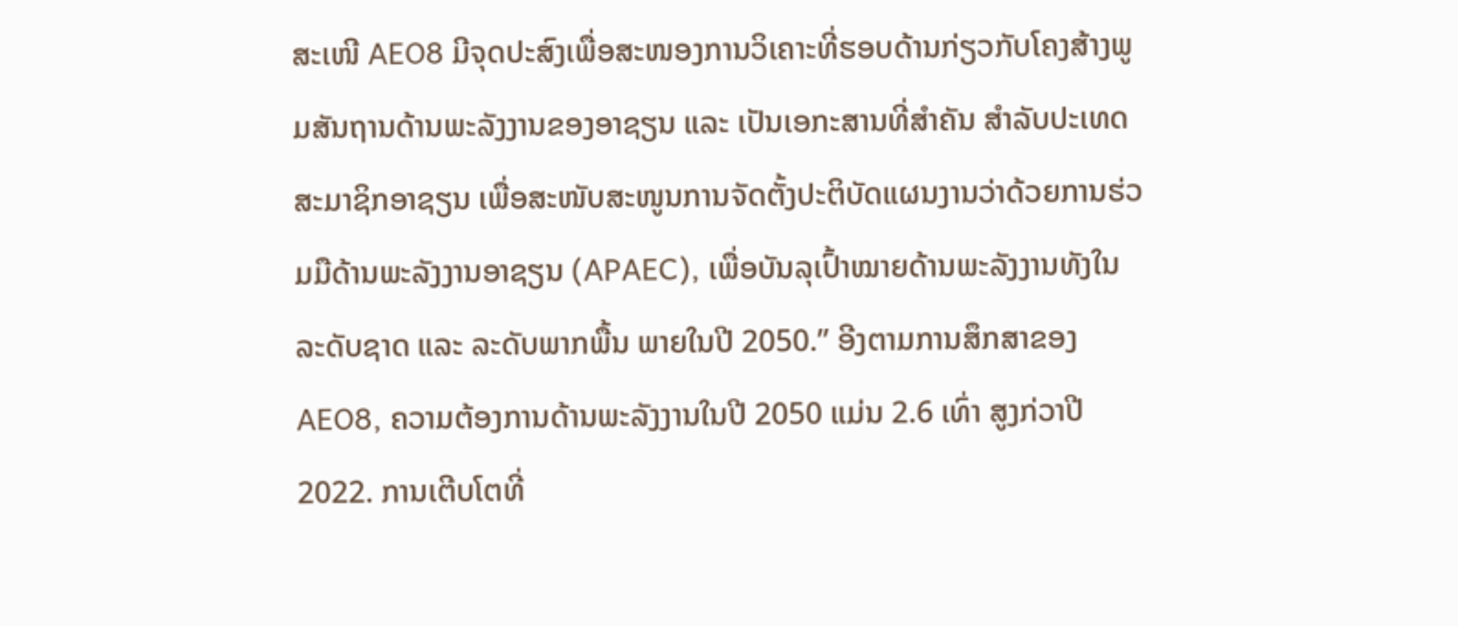ສະເໜີ AEO8 ມີຈຸດປະສົງເພື່ອສະໜອງການວິເຄາະທີ່ຮອບດ້ານກ່ຽວກັບໂຄງສ້າງພູມສັນຖານດ້ານພະລັງງານຂອງອາຊຽນ ແລະ ເປັນເອກະສານທີ່ສໍາຄັນ ສໍາລັບປະເທດສະມາຊິກອາຊຽນ ເພື່ອສະໜັບສະໜູນການຈັດຕັ້ງປະຕິບັດແຜນງານວ່າດ້ວຍການຮ່ວມມືດ້ານພະລັງງານອາຊຽນ (APAEC), ເພື່ອບັນລຸເປົ້າໝາຍດ້ານພະລັງງານທັງໃນລະດັບຊາດ ແລະ ລະດັບພາກພື້ນ ພາຍໃນປີ 2050.” ອີງຕາມການສຶກສາຂອງ AEO8, ຄວາມຕ້ອງການດ້ານພະລັງງານໃນປີ 2050 ແມ່ນ 2.6 ເທົ່າ ສູງກ່ວາປີ 2022. ການເຕີບໂຕທີ່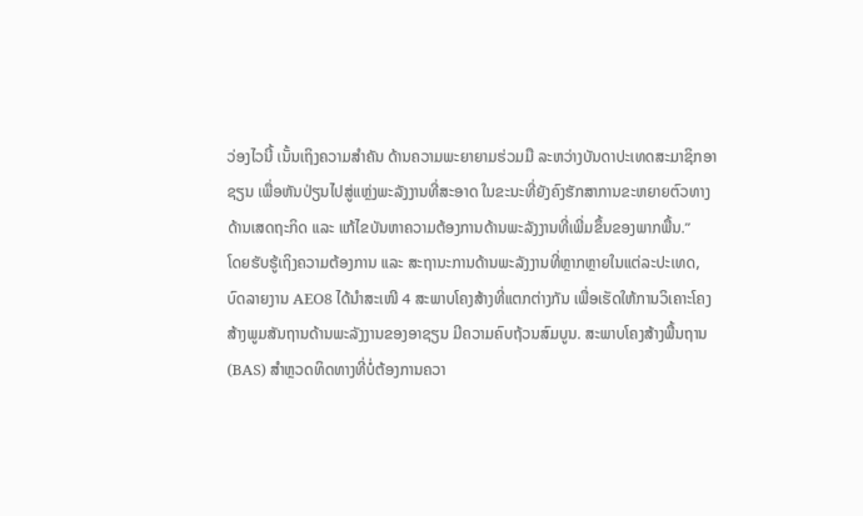ວ່ອງໄວນີ້ ເນັ້ນເຖິງຄວາມສໍາຄັນ ດ້ານຄວາມພະຍາຍາມຮ່ວມມື ລະຫວ່າງບັນດາປະເທດສະມາຊິກອາຊຽນ ເພື່ອຫັນປ່ຽນໄປສູ່ແຫຼ່ງພະລັງງານທີ່ສະອາດ ໃນຂະນະທີ່ຍັງຄົງຮັກສາການຂະຫຍາຍຕົວທາງດ້ານເສດຖະກິດ ແລະ ແກ້ໄຂບັນຫາຄວາມຕ້ອງການດ້ານພະລັງງານທີ່ເພີ່ມຂຶ້ນຂອງພາກພື້ນ.”
ໂດຍຮັບຮູ້ເຖິງຄວາມຕ້ອງການ ແລະ ສະຖານະການດ້ານພະລັງງານທີ່ຫຼາກຫຼາຍໃນແຕ່ລະປະເທດ, ບົດລາຍງານ AEO8 ໄດ້ນໍາສະເໜີ 4 ສະພາບໂຄງສ້າງທີ່ແຕກຕ່າງກັນ ເພື່ອເຮັດໃຫ້ການວິເຄາະໂຄງສ້າງພູມສັນຖານດ້ານພະລັງງານຂອງອາຊຽນ ມີຄວາມຄົບຖ້ວນສົມບູນ. ສະພາບໂຄງສ້າງພື້ນຖານ (BAS) ສໍາຫຼວດທິດທາງທີ່ບໍ່ຕ້ອງການຄວາ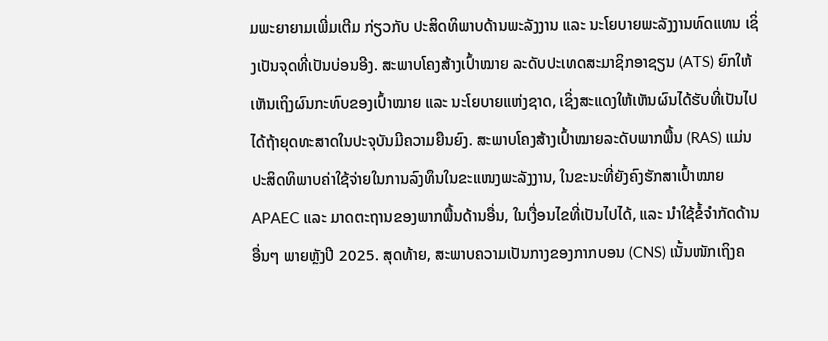ມພະຍາຍາມເພີ່ມເຕີມ ກ່ຽວກັບ ປະສິດທິພາບດ້ານພະລັງງານ ແລະ ນະໂຍບາຍພະລັງງານທົດແທນ ເຊິ່ງເປັນຈຸດທີ່ເປັນບ່ອນອີງ. ສະພາບໂຄງສ້າງເປົ້າໝາຍ ລະດັບປະເທດສະມາຊິກອາຊຽນ (ATS) ຍົກໃຫ້ເຫັນເຖິງຜົນກະທົບຂອງເປົ້າໝາຍ ແລະ ນະໂຍບາຍແຫ່ງຊາດ, ເຊິ່ງສະແດງໃຫ້ເຫັນຜົນໄດ້ຮັບທີ່ເປັນໄປໄດ້ຖ້າຍຸດທະສາດໃນປະຈຸບັນມີຄວາມຍືນຍົງ. ສະພາບໂຄງສ້າງເປົ້າໝາຍລະດັບພາກພື້ນ (RAS) ແມ່ນປະສິດທິພາບຄ່າໃຊ້ຈ່າຍໃນການລົງທຶນໃນຂະແໜງພະລັງງານ, ໃນຂະນະທີ່ຍັງຄົງຮັກສາເປົ້າໝາຍ APAEC ແລະ ມາດຕະຖານຂອງພາກພື້ນດ້ານອື່ນ, ໃນເງື່ອນໄຂທີ່ເປັນໄປໄດ້, ແລະ ນໍາໃຊ້ຂໍ້ຈໍາກັດດ້ານອື່ນໆ ພາຍຫຼັງປີ 2025. ສຸດທ້າຍ, ສະພາບຄວາມເປັນກາງຂອງກາກບອນ (CNS) ເນັ້ນໜັກເຖິງຄ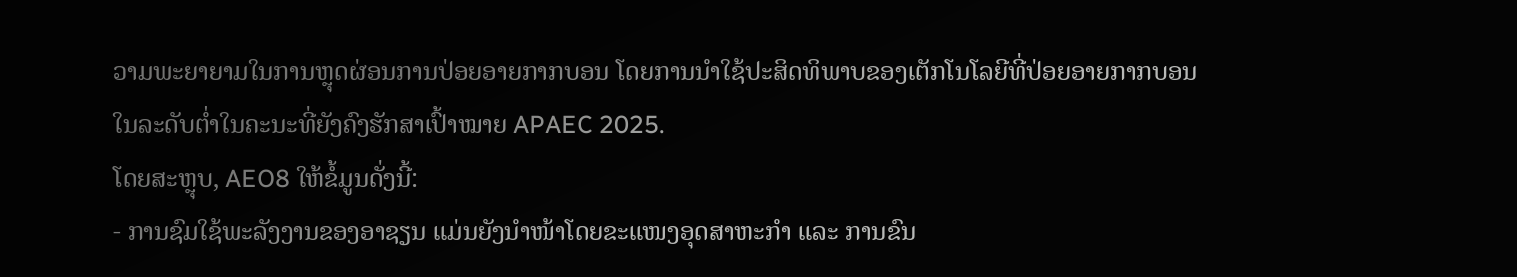ວາມພະຍາຍາມໃນການຫຼຸດຜ່ອນການປ່ອຍອາຍກາກບອນ ໂດຍການນໍາໃຊ້ປະສິດທິພາບຂອງເຕັກໂນໂລຍີທີ່ປ່ອຍອາຍກາກບອນໃນລະດັບຕໍ່າໃນຄະນະທີ່ຍັງຄົງຮັກສາເປົ້າໝາຍ APAEC 2025.
ໂດຍສະຫຼຸບ, AEO8 ໃຫ້ຂໍ້ມູນດັ່ງນີ້:
- ການຊົມໃຊ້ພະລັງງານຂອງອາຊຽນ ແມ່ນຍັງນໍາໜ້າໂດຍຂະແໜງອຸດສາຫະກໍາ ແລະ ການຂົນ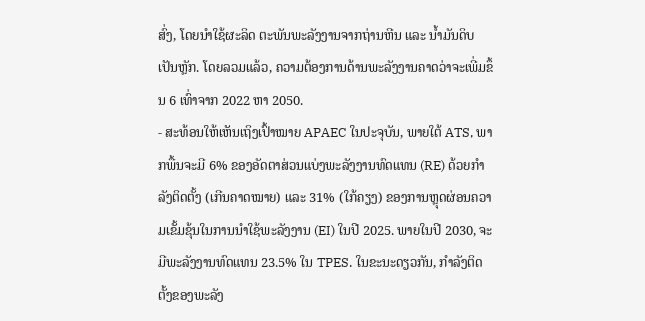ສົ່ງ, ໂດຍນໍາໃຊ້ຜະລິດ ຕະພັນພະລັງງານຈາກຖ່ານຫີນ ແລະ ນໍ້າມັນດິບເປັນຫຼັກ. ໂດຍລວມແລ້ວ, ຄວາມຕ້ອງການດ້ານພະລັງງານຄາດວ່າຈະເພີ່ມຂຶ້ນ 6 ເທົ່າຈາກ 2022 ຫາ 2050.
- ສະທ້ອນໃຫ້ເຫັນເຖິງເປົ້າໝາຍ APAEC ໃນປະຈຸບັນ, ພາຍໃຕ້ ATS, ພາກພື້ນຈະມີ 6% ຂອງອັດຕາສ່ວນແບ່ງພະລັງງານທົດແທນ (RE) ດ້ວຍກໍາລັງຕິດຕັ້ງ (ເກີນຄາດໝາຍ) ແລະ 31% (ໃກ້ຄຽງ) ຂອງການຫຼຸດຜ່ອນຄວາມເຂັ້ມຂຸ້ນໃນການນໍາໃຊ້ພະລັງງານ (EI) ໃນປີ 2025. ພາຍໃນປີ 2030, ຈະມີພະລັງງານທົດແທນ 23.5% ໃນ TPES. ໃນຂະນະດຽວກັນ, ກໍາລັງຕິດຕັ້ງຂອງພະລັງ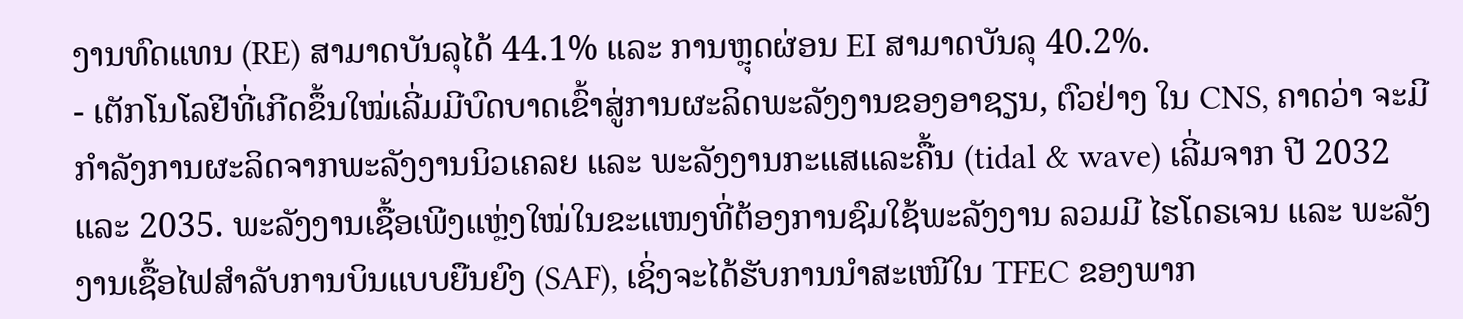ງານທົດແທນ (RE) ສາມາດບັນລຸໄດ້ 44.1% ແລະ ການຫຼຸດຜ່ອນ EI ສາມາດບັນລຸ 40.2%.
- ເຕັກໂນໂລຢີທີ່ເກີດຂຶ້ນໃໝ່ເລີ່ມມີບົດບາດເຂົ້າສູ່ການຜະລິດພະລັງງານຂອງອາຊຽນ, ຕົວຢ່າງ ໃນ CNS, ຄາດວ່າ ຈະມີກໍາລັງການຜະລິດຈາກພະລັງງານນິວເຄລຍ ແລະ ພະລັງງານກະແສແລະຄື້ນ (tidal & wave) ເລີ່ມຈາກ ປີ 2032 ແລະ 2035. ພະລັງງານເຊື້ອເພີງແຫຼ່ງໃໝ່ໃນຂະແໜງທີ່ຕ້ອງການຊົມໃຊ້ພະລັງງານ ລວມມີ ໄຮໂດຣເຈນ ແລະ ພະລັງງານເຊື້ອໄຟສໍາລັບການບິນແບບຍືນຍົງ (SAF), ເຊິ່ງຈະໄດ້ຮັບການນໍາສະເໜີໃນ TFEC ຂອງພາກ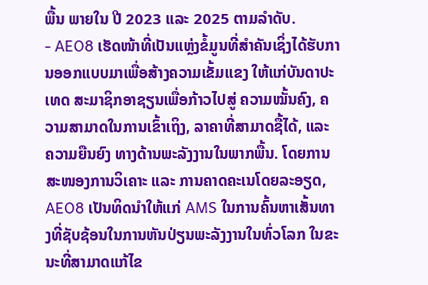ພື້ນ ພາຍໃນ ປີ 2023 ແລະ 2025 ຕາມລໍາດັບ.
- AEO8 ເຮັດໜ້າທີ່ເປັນແຫຼ່ງຂໍ້ມູນທີ່ສໍາຄັນເຊິ່ງໄດ້ຮັບການອອກແບບມາເພື່ອສ້າງຄວາມເຂັ້ມແຂງ ໃຫ້ແກ່ບັນດາປະເທດ ສະມາຊິກອາຊຽນເພື່ອກ້າວໄປສູ່ ຄວາມໝັ້ນຄົງ, ຄວາມສາມາດໃນການເຂົ້າເຖິງ, ລາຄາທີ່ສາມາດຊື້ໄດ້, ແລະ ຄວາມຍືນຍົງ ທາງດ້ານພະລັງງານໃນພາກພື້ນ. ໂດຍການສະໜອງການວິເຄາະ ແລະ ການຄາດຄະເນໂດຍລະອຽດ, AEO8 ເປັນທິດນໍາໃຫ້ແກ່ AMS ໃນການຄົ້ນຫາເສັ້ນທາງທີ່ຊັບຊ້ອນໃນການຫັນປ່ຽນພະລັງງານໃນທົ່ວໂລກ ໃນຂະນະທີ່ສາມາດແກ້ໄຂ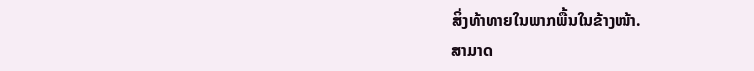ສິ່ງທ້າທາຍໃນພາກພື້ນໃນຂ້າງໜ້າ.
ສາມາດ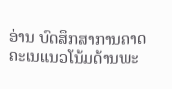ອ່ານ ບົດສຶກສາການຄາດຄະເນແນວໂນ້ມດ້ານພະ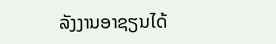ລັງງານອາຊຽນໄດ້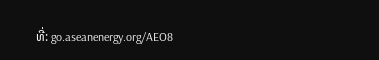ທີ່: go.aseanenergy.org/AEO8